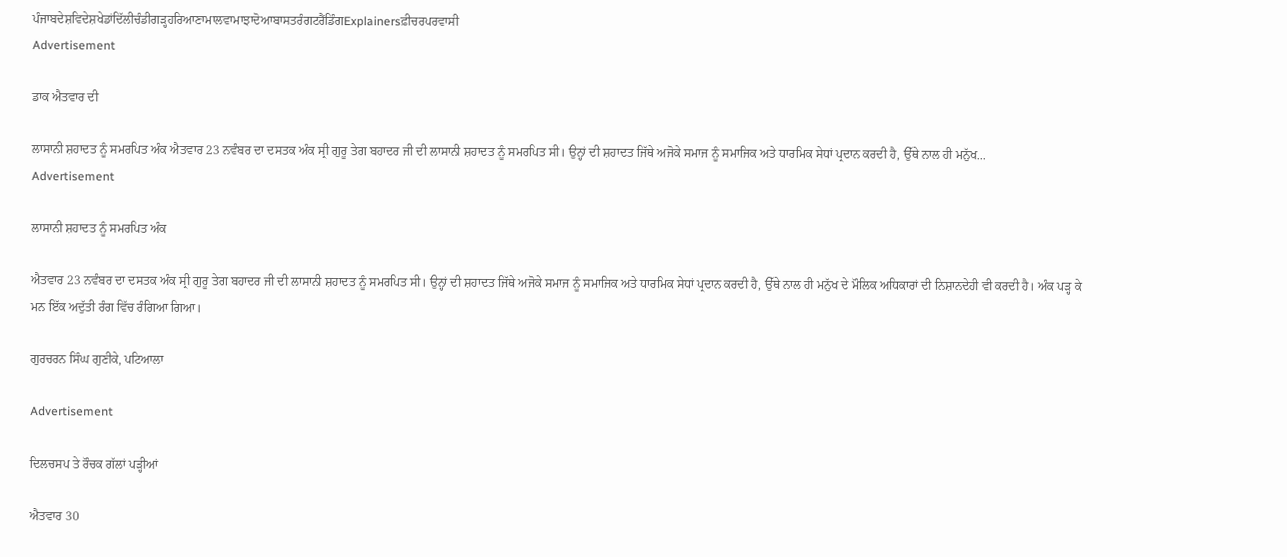ਪੰਜਾਬਦੇਸ਼ਵਿਦੇਸ਼ਖੇਡਾਂਦਿੱਲੀਚੰਡੀਗੜ੍ਹਹਰਿਆਣਾਮਾਲਵਾਮਾਝਾਦੋਆਬਾਸਤਰੰਗਟਰੈਂਡਿੰਗExplainersਫ਼ੀਚਰਪਰਵਾਸੀ
Advertisement

ਡਾਕ ਐਤਵਾਰ ਦੀ

ਲਾਸਾਨੀ ਸ਼ਹਾਦਤ ਨੂੰ ਸਮਰਪਿਤ ਅੰਕ ਐਤਵਾਰ 23 ਨਵੰਬਰ ਦਾ ਦਸਤਕ ਅੰਕ ਸ੍ਰੀ ਗੁਰੂ ਤੇਗ ਬਹਾਦਰ ਜੀ ਦੀ ਲਾਸਾਨੀ ਸ਼ਹਾਦਤ ਨੂੰ ਸਮਰਪਿਤ ਸੀ। ਉਨ੍ਹਾਂ ਦੀ ਸ਼ਹਾਦਤ ਜਿੱਥੇ ਅਜੋਕੇ ਸਮਾਜ ਨੂੰ ਸਮਾਜਿਕ ਅਤੇ ਧਾਰਮਿਕ ਸੇਧਾਂ ਪ੍ਰਦਾਨ ਕਰਦੀ ਹੈ, ਉੱਥੇ ਨਾਲ ਹੀ ਮਨੁੱਖ...
Advertisement

ਲਾਸਾਨੀ ਸ਼ਹਾਦਤ ਨੂੰ ਸਮਰਪਿਤ ਅੰਕ

ਐਤਵਾਰ 23 ਨਵੰਬਰ ਦਾ ਦਸਤਕ ਅੰਕ ਸ੍ਰੀ ਗੁਰੂ ਤੇਗ ਬਹਾਦਰ ਜੀ ਦੀ ਲਾਸਾਨੀ ਸ਼ਹਾਦਤ ਨੂੰ ਸਮਰਪਿਤ ਸੀ। ਉਨ੍ਹਾਂ ਦੀ ਸ਼ਹਾਦਤ ਜਿੱਥੇ ਅਜੋਕੇ ਸਮਾਜ ਨੂੰ ਸਮਾਜਿਕ ਅਤੇ ਧਾਰਮਿਕ ਸੇਧਾਂ ਪ੍ਰਦਾਨ ਕਰਦੀ ਹੈ, ਉੱਥੇ ਨਾਲ ਹੀ ਮਨੁੱਖ ਦੇ ਮੌਲਿਕ ਅਧਿਕਾਰਾਂ ਦੀ ਨਿਸ਼ਾਨਦੇਹੀ ਵੀ ਕਰਦੀ ਹੈ। ਅੰਕ ਪੜ੍ਹ ਕੇ ਮਨ ਇੱਕ ਅਦੁੱਤੀ ਰੰਗ ਵਿੱਚ ਰੰਗਿਆ ਗਿਆ।

ਗੁਰਚਰਨ ਸਿੰਘ ਗੁਣੀਕੇ, ਪਟਿਆਲਾ

Advertisement

ਦਿਲਚਸਪ ਤੇ ਰੌਚਕ ਗੱਲਾਂ ਪੜ੍ਹੀਆਂ

ਐਤਵਾਰ 30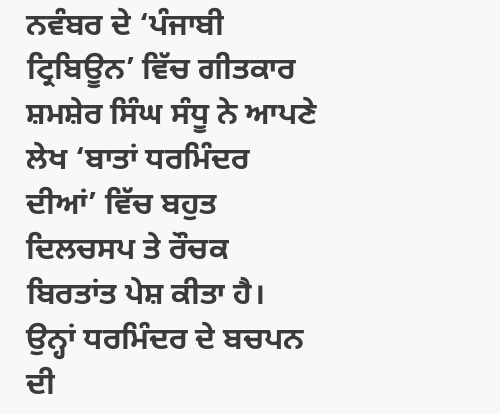ਨਵੰਬਰ ਦੇ ‘ਪੰਜਾਬੀ ਟ੍ਰਿਬਿਊਨ’ ਵਿੱਚ ਗੀਤਕਾਰ ਸ਼ਮਸ਼ੇਰ ਸਿੰਘ ਸੰਧੂ ਨੇ ਆਪਣੇ ਲੇਖ ‘ਬਾਤਾਂ ਧਰਮਿੰਦਰ ਦੀਆਂ’ ਵਿੱਚ ਬਹੁਤ ਦਿਲਚਸਪ ਤੇ ਰੌਚਕ ਬਿਰਤਾਂਤ ਪੇਸ਼ ਕੀਤਾ ਹੈ। ਉਨ੍ਹਾਂ ਧਰਮਿੰਦਰ ਦੇ ਬਚਪਨ ਦੀ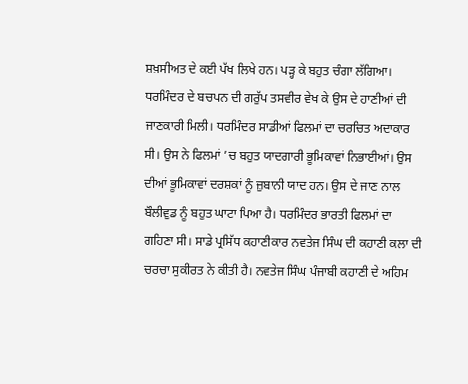ਸ਼ਖ਼ਸੀਅਤ ਦੇ ਕਈ ਪੱਖ ਲਿਖੇ ਹਨ। ਪੜ੍ਹ ਕੇ ਬਹੁਤ ਚੰਗਾ ਲੱਗਿਆ। ਧਰਮਿੰਦਰ ਦੇ ਬਚਪਨ ਦੀ ਗਰੁੱਪ ਤਸਵੀਰ ਵੇਖ ਕੇ ਉਸ ਦੇ ਹਾਣੀਆਂ ਦੀ ਜਾਣਕਾਰੀ ਮਿਲੀ। ਧਰਮਿੰਦਰ ਸਾਡੀਆਂ ਫਿਲਮਾਂ ਦਾ ਚਰਚਿਤ ਅਦਾਕਾਰ ਸੀ। ਉਸ ਨੇ ਫਿਲਮਾਂ ’ਚ ਬਹੁਤ ਯਾਦਗਾਰੀ ਭੂਮਿਕਾਵਾਂ ਨਿਭਾਈਆਂ। ਉਸ ਦੀਆਂ ਭੂਮਿਕਾਵਾਂ ਦਰਸ਼ਕਾਂ ਨੂੰ ਜ਼ੁਬਾਨੀ ਯਾਦ ਹਨ। ਉਸ ਦੇ ਜਾਣ ਨਾਲ ਬੌਲੀਵੁਡ ਨੂੰ ਬਹੁਤ ਘਾਟਾ ਪਿਆ ਹੈ। ਧਰਮਿੰਦਰ ਭਾਰਤੀ ਫਿਲਮਾਂ ਦਾ ਗਹਿਣਾ ਸੀ। ਸਾਡੇ ਪ੍ਰਸਿੱਧ ਕਹਾਣੀਕਾਰ ਨਵਤੇਜ ਸਿੰਘ ਦੀ ਕਹਾਣੀ ਕਲਾ ਦੀ ਚਰਚਾ ਸੁਕੀਰਤ ਨੇ ਕੀਤੀ ਹੈ। ਨਵਤੇਜ ਸਿੰਘ ਪੰਜਾਬੀ ਕਹਾਣੀ ਦੇ ਅਹਿਮ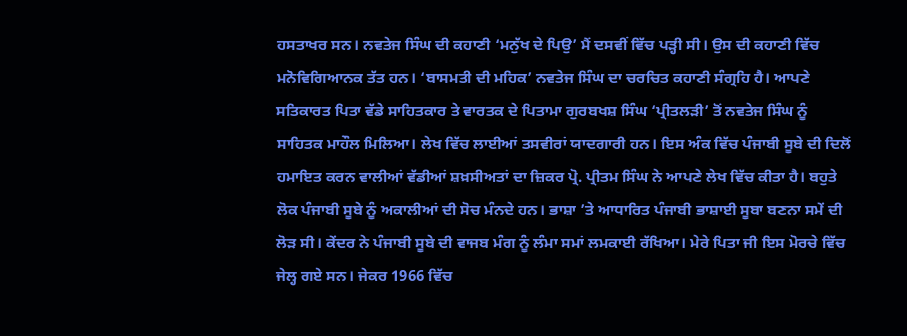ਹਸਤਾਖਰ ਸਨ। ਨਵਤੇਜ ਸਿੰਘ ਦੀ ਕਹਾਣੀ ‘ਮਨੁੱਖ ਦੇ ਪਿਉ’ ਮੈਂ ਦਸਵੀਂ ਵਿੱਚ ਪੜ੍ਹੀ ਸੀ। ਉਸ ਦੀ ਕਹਾਣੀ ਵਿੱਚ ਮਨੋਵਿਗਿਆਨਕ ਤੱਤ ਹਨ। ‘ਬਾਸਮਤੀ ਦੀ ਮਹਿਕ’ ਨਵਤੇਜ ਸਿੰਘ ਦਾ ਚਰਚਿਤ ਕਹਾਣੀ ਸੰਗ੍ਰਹਿ ਹੈ। ਆਪਣੇ ਸਤਿਕਾਰਤ ਪਿਤਾ ਵੱਡੇ ਸਾਹਿਤਕਾਰ ਤੇ ਵਾਰਤਕ ਦੇ ਪਿਤਾਮਾ ਗੁਰਬਖਸ਼ ਸਿੰਘ ‘ਪ੍ਰੀਤਲੜੀ’ ਤੋਂ ਨਵਤੇਜ ਸਿੰਘ ਨੂੰ ਸਾਹਿਤਕ ਮਾਹੌਲ ਮਿਲਿਆ। ਲੇਖ ਵਿੱਚ ਲਾਈਆਂ ਤਸਵੀਰਾਂ ਯਾਦਗਾਰੀ ਹਨ। ਇਸ ਅੰਕ ਵਿੱਚ ਪੰਜਾਬੀ ਸੂਬੇ ਦੀ ਦਿਲੋਂ ਹਮਾਇਤ ਕਰਨ ਵਾਲੀਆਂ ਵੱਡੀਆਂ ਸ਼ਖ਼ਸੀਅਤਾਂ ਦਾ ਜ਼ਿਕਰ ਪ੍ਰੋ. ਪ੍ਰੀਤਮ ਸਿੰਘ ਨੇ ਆਪਣੇ ਲੇਖ ਵਿੱਚ ਕੀਤਾ ਹੈ। ਬਹੁਤੇ ਲੋਕ ਪੰਜਾਬੀ ਸੂਬੇ ਨੂੰ ਅਕਾਲੀਆਂ ਦੀ ਸੋਚ ਮੰਨਦੇ ਹਨ। ਭਾਸ਼ਾ ’ਤੇ ਆਧਾਰਿਤ ਪੰਜਾਬੀ ਭਾਸ਼ਾਈ ਸੂਬਾ ਬਣਨਾ ਸਮੇਂ ਦੀ ਲੋੜ ਸੀ। ਕੇਂਦਰ ਨੇ ਪੰਜਾਬੀ ਸੂਬੇ ਦੀ ਵਾਜਬ ਮੰਗ ਨੂੰ ਲੰਮਾ ਸਮਾਂ ਲਮਕਾਈ ਰੱਖਿਆ। ਮੇਰੇ ਪਿਤਾ ਜੀ ਇਸ ਮੋਰਚੇ ਵਿੱਚ ਜੇਲ੍ਹ ਗਏ ਸਨ। ਜੇਕਰ 1966 ਵਿੱਚ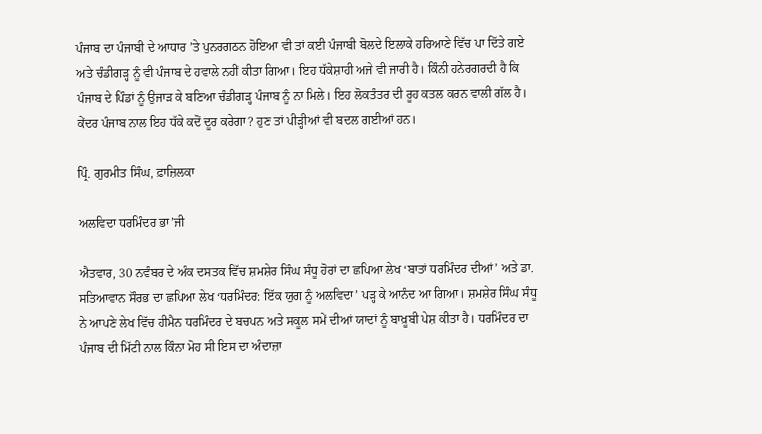ਪੰਜਾਬ ਦਾ ਪੰਜਾਬੀ ਦੇ ਆਧਾਰ ’ਤੇ ਪੁਨਰਗਠਨ ਹੋਇਆ ਵੀ ਤਾਂ ਕਈ ਪੰਜਾਬੀ ਬੋਲਦੇ ਇਲਾਕੇ ਹਰਿਆਣੇ ਵਿੱਚ ਪਾ ਦਿੱਤੇ ਗਏ ਅਤੇ ਚੰਡੀਗੜ੍ਹ ਨੂੰ ਵੀ ਪੰਜਾਬ ਦੇ ਹਵਾਲੇ ਨਹੀਂ ਕੀਤਾ ਗਿਆ। ਇਹ ਧੱਕੇਸ਼ਾਹੀ ਅਜੇ ਵੀ ਜਾਰੀ ਹੈ। ਕਿੰਨੀ ਹਨੇਰਗਰਦੀ ਹੈ ਕਿ ਪੰਜਾਬ ਦੇ ਪਿੰਡਾਂ ਨੂੰ ਉਜਾੜ ਕੇ ਬਣਿਆ ਚੰਡੀਗੜ੍ਹ ਪੰਜਾਬ ਨੂੰ ਨਾ ਮਿਲੇ। ਇਹ ਲੋਕਤੰਤਰ ਦੀ ਰੂਹ ਕਤਲ ਕਰਨ ਵਾਲੀ ਗੱਲ ਹੈ। ਕੇਂਦਰ ਪੰਜਾਬ ਨਾਲ ਇਹ ਧੱਕੇ ਕਦੋਂ ਦੂਰ ਕਰੇਗਾ? ਹੁਣ ਤਾਂ ਪੀੜ੍ਹੀਆਂ ਵੀ ਬਦਲ ਗਈਆਂ ਹਨ।

ਪ੍ਰਿੰ. ਗੁਰਮੀਤ ਸਿੰਘ, ਫ਼ਾਜ਼ਿਲਕਾ

ਅਲਵਿਦਾ ਧਰਮਿੰਦਰ ਭਾ’ਜੀ

ਐਤਵਾਰ, 30 ਨਵੰਬਰ ਦੇ ਅੰਕ ਦਸਤਕ ਵਿੱਚ ਸ਼ਮਸ਼ੇਰ ਸਿੰਘ ਸੰਧੂ ਹੋਰਾਂ ਦਾ ਛਪਿਆ ਲੇਖ ‘ਬਾਤਾਂ ਧਰਮਿੰਦਰ ਦੀਆਂ’ ਅਤੇ ਡਾ. ਸਤਿਆਵਾਨ ਸੌਰਭ ਦਾ ਛਪਿਆ ਲੇਖ ‘ਧਰਮਿੰਦਰ: ਇੱਕ ਯੁਗ ਨੂੰ ਅਲਵਿਦਾ’ ਪੜ੍ਹ ਕੇ ਆਨੰਦ ਆ ਗਿਆ। ਸ਼ਮਸ਼ੇਰ ਸਿੰਘ ਸੰਧੂ ਨੇ ਆਪਣੇ ਲੇਖ ਵਿੱਚ ਹੀਮੈਨ ਧਰਮਿੰਦਰ ਦੇ ਬਚਪਨ ਅਤੇ ਸਕੂਲ ਸਮੇਂ ਦੀਆਂ ਯਾਦਾਂ ਨੂੰ ਬਾਖ਼ੂਬੀ ਪੇਸ਼ ਕੀਤਾ ਹੈ। ਧਰਮਿੰਦਰ ਦਾ ਪੰਜਾਬ ਦੀ ਮਿੱਟੀ ਨਾਲ ਕਿੰਨਾ ਮੋਹ ਸੀ ਇਸ ਦਾ ਅੰਦਾਜ਼ਾ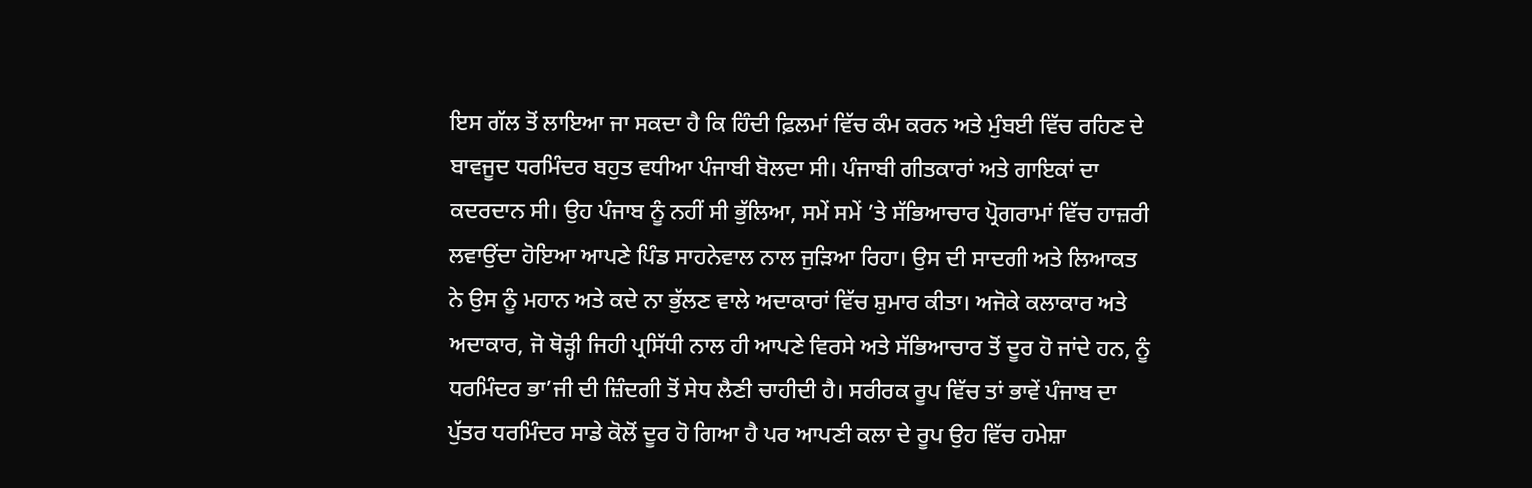ਇਸ ਗੱਲ ਤੋਂ ਲਾਇਆ ਜਾ ਸਕਦਾ ਹੈ ਕਿ ਹਿੰਦੀ ਫ਼ਿਲਮਾਂ ਵਿੱਚ ਕੰਮ ਕਰਨ ਅਤੇ ਮੁੰਬਈ ਵਿੱਚ ਰਹਿਣ ਦੇ ਬਾਵਜੂਦ ਧਰਮਿੰਦਰ ਬਹੁਤ ਵਧੀਆ ਪੰਜਾਬੀ ਬੋਲਦਾ ਸੀ। ਪੰਜਾਬੀ ਗੀਤਕਾਰਾਂ ਅਤੇ ਗਾਇਕਾਂ ਦਾ ਕਦਰਦਾਨ ਸੀ। ਉਹ ਪੰਜਾਬ ਨੂੰ ਨਹੀਂ ਸੀ ਭੁੱਲਿਆ, ਸਮੇਂ ਸਮੇਂ ’ਤੇ ਸੱਭਿਆਚਾਰ ਪ੍ਰੋਗਰਾਮਾਂ ਵਿੱਚ ਹਾਜ਼ਰੀ ਲਵਾਉਂਦਾ ਹੋਇਆ ਆਪਣੇ ਪਿੰਡ ਸਾਹਨੇਵਾਲ ਨਾਲ ਜੁੜਿਆ ਰਿਹਾ। ਉਸ ਦੀ ਸਾਦਗੀ ਅਤੇ ਲਿਆਕਤ ਨੇ ਉਸ ਨੂੰ ਮਹਾਨ ਅਤੇ ਕਦੇ ਨਾ ਭੁੱਲਣ ਵਾਲੇ ਅਦਾਕਾਰਾਂ ਵਿੱਚ ਸ਼ੁਮਾਰ ਕੀਤਾ। ਅਜੋਕੇ ਕਲਾਕਾਰ ਅਤੇ ਅਦਾਕਾਰ, ਜੋ ਥੋੜ੍ਹੀ ਜਿਹੀ ਪ੍ਰਸਿੱਧੀ ਨਾਲ ਹੀ ਆਪਣੇ ਵਿਰਸੇ ਅਤੇ ਸੱਭਿਆਚਾਰ ਤੋਂ ਦੂਰ ਹੋ ਜਾਂਦੇ ਹਨ, ਨੂੰ ਧਰਮਿੰਦਰ ਭਾ’ਜੀ ਦੀ ਜ਼ਿੰਦਗੀ ਤੋਂ ਸੇਧ ਲੈਣੀ ਚਾਹੀਦੀ ਹੈ। ਸਰੀਰਕ ਰੂਪ ਵਿੱਚ ਤਾਂ ਭਾਵੇਂ ਪੰਜਾਬ ਦਾ ਪੁੱਤਰ ਧਰਮਿੰਦਰ ਸਾਡੇ ਕੋਲੋਂ ਦੂਰ ਹੋ ਗਿਆ ਹੈ ਪਰ ਆਪਣੀ ਕਲਾ ਦੇ ਰੂਪ ਉਹ ਵਿੱਚ ਹਮੇਸ਼ਾ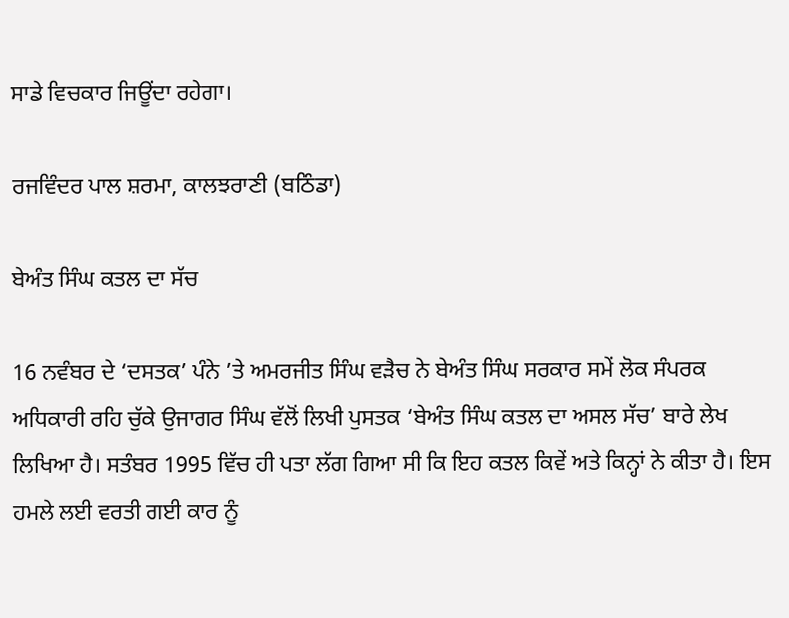ਸਾਡੇ ਵਿਚਕਾਰ ਜਿਊਂਦਾ ਰਹੇਗਾ।

ਰਜਵਿੰਦਰ ਪਾਲ ਸ਼ਰਮਾ, ਕਾਲਝਰਾਣੀ (ਬਠਿੰਡਾ)

ਬੇਅੰਤ ਸਿੰਘ ਕਤਲ ਦਾ ਸੱਚ

16 ਨਵੰਬਰ ਦੇ ‘ਦਸਤਕ’ ਪੰਨੇ ’ਤੇ ਅਮਰਜੀਤ ਸਿੰਘ ਵੜੈਚ ਨੇ ਬੇਅੰਤ ਸਿੰਘ ਸਰਕਾਰ ਸਮੇਂ ਲੋਕ ਸੰਪਰਕ ਅਧਿਕਾਰੀ ਰਹਿ ਚੁੱਕੇ ਉਜਾਗਰ ਸਿੰਘ ਵੱਲੋਂ ਲਿਖੀ ਪੁਸਤਕ ‘ਬੇਅੰਤ ਸਿੰਘ ਕਤਲ ਦਾ ਅਸਲ ਸੱਚ’ ਬਾਰੇ ਲੇਖ ਲਿਖਿਆ ਹੈ। ਸਤੰਬਰ 1995 ਵਿੱਚ ਹੀ ਪਤਾ ਲੱਗ ਗਿਆ ਸੀ ਕਿ ਇਹ ਕਤਲ ਕਿਵੇਂ ਅਤੇ ਕਿਨ੍ਹਾਂ ਨੇ ਕੀਤਾ ਹੈ। ਇਸ ਹਮਲੇ ਲਈ ਵਰਤੀ ਗਈ ਕਾਰ ਨੂੰ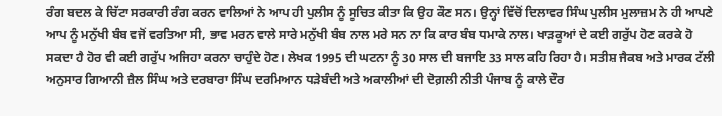ਰੰਗ ਬਦਲ ਕੇ ਚਿੱਟਾ ਸਰਕਾਰੀ ਰੰਗ ਕਰਨ ਵਾਲਿਆਂ ਨੇ ਆਪ ਹੀ ਪੁਲੀਸ ਨੂੰ ਸੂਚਿਤ ਕੀਤਾ ਕਿ ਉਹ ਕੌਣ ਸਨ। ਉਨ੍ਹਾਂ ਵਿੱਚੋਂ ਦਿਲਾਵਰ ਸਿੰਘ ਪੁਲੀਸ ਮੁਲਾਜ਼ਮ ਨੇ ਹੀ ਆਪਣੇ ਆਪ ਨੂੰ ਮਨੁੱਖੀ ਬੰਬ ਵਜੋਂ ਵਰਤਿਆ ਸੀ, ਭਾਵ ਮਰਨ ਵਾਲੇ ਸਾਰੇ ਮਨੁੱਖੀ ਬੰਬ ਨਾਲ ਮਰੇ ਸਨ ਨਾ ਕਿ ਕਾਰ ਬੰਬ ਧਮਾਕੇ ਨਾਲ। ਖਾੜਕੂਆਂ ਦੇ ਕਈ ਗਰੁੱਪ ਹੋਣ ਕਰਕੇ ਹੋ ਸਕਦਾ ਹੈ ਹੋਰ ਵੀ ਕਈ ਗਰੁੱਪ ਅਜਿਹਾ ਕਰਨਾ ਚਾਹੁੰਦੇ ਹੋਣ। ਲੇਖਕ 1995 ਦੀ ਘਟਨਾ ਨੂੰ 30 ਸਾਲ ਦੀ ਬਜਾਇ 33 ਸਾਲ ਕਹਿ ਰਿਹਾ ਹੈ। ਸਤੀਸ਼ ਜੈਕਬ ਅਤੇ ਮਾਰਕ ਟੱਲੀ ਅਨੁਸਾਰ ਗਿਆਨੀ ਜ਼ੈਲ ਸਿੰਘ ਅਤੇ ਦਰਬਾਰਾ ਸਿੰਘ ਦਰਮਿਆਨ ਧੜੇਬੰਦੀ ਅਤੇ ਅਕਾਲੀਆਂ ਦੀ ਦੋਗ਼ਲੀ ਨੀਤੀ ਪੰਜਾਬ ਨੂੰ ਕਾਲੇ ਦੌਰ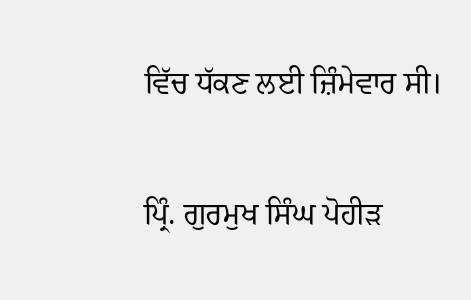ਵਿੱਚ ਧੱਕਣ ਲਈ ਜ਼ਿੰਮੇਵਾਰ ਸੀ।

ਪ੍ਰਿੰ. ਗੁਰਮੁਖ ਸਿੰਘ ਪੋਹੀੜ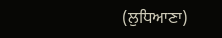(ਲੁਧਿਆਣਾ)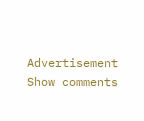Advertisement
Show comments